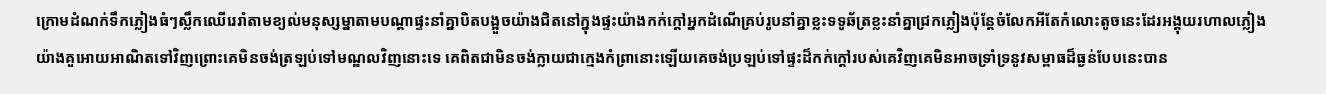ក្រោមដំណក់ទឹកភ្លៀងធំៗស្លឹកឈើរេរាំតាមខ្យល់មនុស្សម្នាតាមបណ្ដាផ្ទះនាំគ្នាបិតបង្អួចយ៉ាងជិតនៅក្នុងផ្ទះយ៉ាងកក់ក្ដៅអ្នកដំណើគ្រប់រូបនាំគ្នាខ្លះទទូឆ័ត្រខ្លះនាំគ្នាជ្រកភ្លៀងប៉ុន្តែចំលែកអីតែកំលោះតូចនេះដែរអង្គុយរហាលភ្លៀងយ៉ាងគួអោយអាណិតទៅវិញព្រោះគេមិនចង់ត្រឡប់ទៅមណ្ឌលវិញនោះទេ គេពិតជាមិនចង់ក្លាយជាក្មេងកំព្រានោះឡើយគេចង់ប្រឡប់ទៅផ្ទះដ៏កក់ក្ដៅរបស់គេវិញគេមិនអាចទ្រាំទ្រនូវសម្ពាធដ៏ធ្ងន់បែបនេះបាន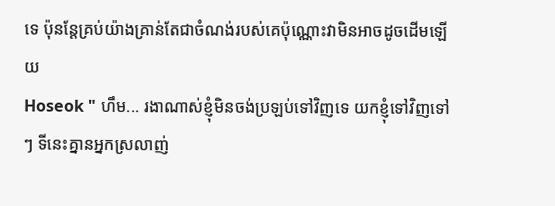ទេ ប៉ុនន្តែគ្រប់យ៉ាងគ្រាន់តែជាចំណង់របស់គេប៉ុណ្ណោះវាមិនអាចដូចដើមឡើយ
Hoseok " ហឹម... រងាណាស់ខ្ញុំមិនចង់ប្រឡប់ទៅវិញទេ យកខ្ញុំទៅវិញទៅៗ ទីនេះគ្នានអ្នកស្រលាញ់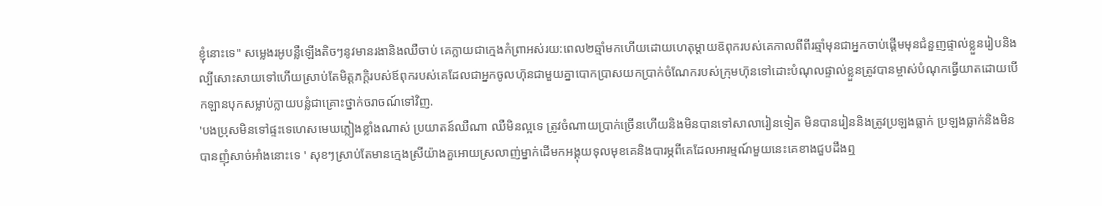ខ្ញុំនោះទេ" សម្លេងរអូបន្លឺឡើងតិចៗនូវមានរងានិងឈឺចាប់ គេក្លាយជាក្មេងកំព្រាអស់រយ:ពេល២ឆ្មាំមកហើយដោយហេតុម្ដាយឨពុករបស់គេកាលពីពីរឆ្មាំមុនជាអ្នកចាប់ផ្ដើមមុនជំនួញផ្ទាល់ខ្លួនរៀបនិងល្បីសោះសាយទៅហើយស្រាប់តែមិត្តភក្តិរបស់ឪពុករបស់គេដែលជាអ្នកចូលហ៑ុនជាមួយគ្នាបោកប្រាសយកប្រាក់ចំណែករបស់ក្រុមហ៑ុនទៅដោះបំណុលផ្ទាល់ខ្លួនត្រូវបានម្ចាស់បំណុកធ្វើយាតដោយបើកឡានបុកសម្លាប់ក្លាយបន្លំជាគ្រោះថ្នាក់ចរាចណ៍ទៅវិញ.
'បងប្រុសមិនទៅផ្ទះទេហេសមេឃភ្លៀងខ្លាំងណាស់ ប្រយាតន៍ឈឺណា ឈឺមិនល្អទេ ត្រូវចំណាយប្រាក់ច្រើនហើយនិងមិនបានទៅសាលារៀនទៀត មិនបានរៀននិងត្រូវប្រឡងធ្លាក់ ប្រឡងធ្លាក់និងមិនបានញុំសាច់អាំងនោះទេ ' សុខៗស្រាប់តែមានក្មេងស្រីយ៉ាងគួអោយស្រលាញ់ម្នាក់ដើមកអង្គុយទុលមុខគេនិងបារម្ភពីគេដែលអារម្មណ៍មួយនេះគេខាងជួបដឹងឮ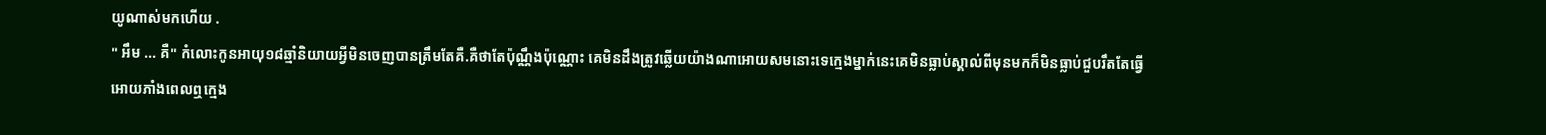យូណាស់មកហើយ .
" អឹម ... គឺ" កំលោះកូនអាយុ១៨ឆ្មាំនិយាយអ្វីមិនចេញបានត្រឹមតែគឺ.គឺថាតែប៉ុណ្ណឹងប៉ុណ្ណោះ គេមិនដឹងត្រូវឆ្លើយយ៉ាងណាអោយសមនោះទេក្មេងម្នាក់នេះគេមិនធ្លាប់ស្គាល់ពីមុនមកក៏មិនធ្លាប់ជួបរឹតតែធ្វើអោយភាំងពេលឮក្មេង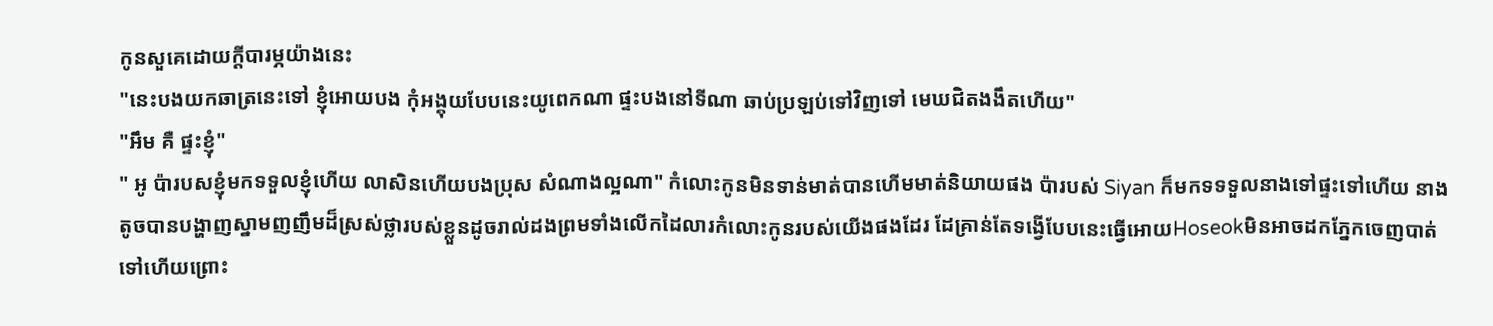កូនសួគេដោយក្ដីបារម្ភយ៉ាងនេះ
"នេះបងយកឆាត្រនេះទៅ ខ្ញុំអោយបង កុំអង្គុយបែបនេះយូពេកណា ផ្ទះបងនៅទីណា ឆាប់ប្រឡប់ទៅវិញទៅ មេឃជិតងងឹតហើយ"
"អឹម គឺ ផ្ទះខ្ញុំ"
" អូ ប៉ារបសខ្ញុំមកទទួលខ្ញុំហើយ លាសិនហើយបងប្រុស សំណាងល្អណា" កំលោះកូនមិនទាន់មាត់បានហើមមាត់និយាយផង ប៉ារបស់ Siyan ក៏មកទទទួលនាងទៅផ្ទះទៅហើយ នាងតូចបានបង្ហាញស្នាមញញឹមដ៏ស្រស់ថ្លារបស់ខ្លួនដូចរាល់ដងព្រមទាំងលើកដៃលារកំលោះកូនរបស់យើងផងដែរ ដែគ្រាន់តែទង្វើបែបនេះធ្វើអោយHoseokមិនអាចដកភ្នែកចេញបាត់ទៅហើយព្រោះ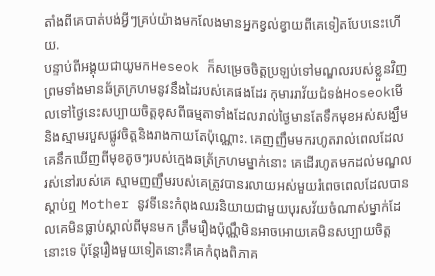តាំងពីគេបាត់បង់អ្វីៗគ្រប់យ៉ាងមកលែងមានអ្នកខ្វល់ខ្វាយពីគេទៀតបែបនេះហើយ.
បន្ទាប់ពីអង្គុយជាយូមកHeseok ក៏សម្រេចចិត្តប្រឡប់ទៅមណ្ឌលរបស់ខ្លួនវិញព្រមទាំងមានឆ័ត្រក្រហមនូវនឹងដៃរបស់គេផងដែរ កុមាររាវ័យជំទង់Hoseokមើលទៅថ្ងៃនេះសប្បាយចិត្តខុសពីធម្មតាទាំងដែលរាល់ថ្ងៃមានតែទឹកមុខអស់សង្ឃឹមនិងស្មាមរបួសផ្លូវចិត្តនិងរាងកាយតែប៉ុណ្ណោះ. គេញញឹមមករហូតរាល់ពេលដែលគេនឹកឃើញពីមុខតូចៗរបស់ក្មេងឆត្រ័ក្រហមម្នាក់នោះ គេដើរហូតមកដល់មណ្ឌលរស់នៅរបស់គេ ស្មាមញញឹមរបស់គេត្រូវបានរលាយអស់មួយរំពេចពេលដែលបានស្ដាប់ឮ Mother នូវទីនេះកំពុងឈរនិយាយជាមួយបុរសវ័យចំណាស់ម្នាក់ដែលគេមិនធ្លាប់ស្គាល់ពីមុនមក ត្រឹមរឿងប៉ុណ្ណឹមិនអាចអោយគេមិនសប្បាយចិត្តនោះទេ ប៉ុន្តែរឿងមួយទៀតនោះគឺគេកំពុងពិភាគ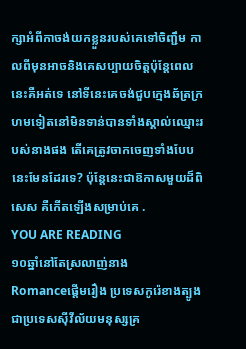ក្សាអំពីកាចង់យកខ្លួនរបស់គេទៅចិញ្ជឹម កាលពីមុនអាចនិងគេសប្បាយចិត្តប៉ុន្តែពេលនេះគឺអត់ទេ នៅទីនេះគេចង់ជួបក្មេងឆ័ត្រក្រហមទៀតនៅមិនទាន់បានទាំងស្គាល់ឈ្មោះរបស់នាងផង តើគេត្រូវចាកចេញទាំងបែបនេះមែនដែរទេ? ប៉ុន្តែនេះជាឨកាសមួយដ៏ពិសេស គឺកើតឡើងសម្រាប់គេ .
YOU ARE READING
១០ឆ្នាំនៅតែស្រលាញ់នាង
Romanceផ្ដើមរឿង ប្រទេសកូរ៉េខាងត្បូងជាប្រទេសសុីវីល័យមនុស្សគ្រ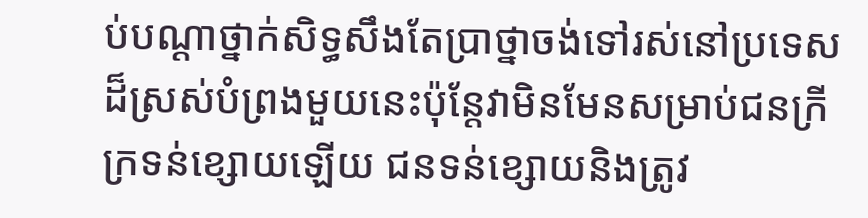ប់បណ្ដាថ្នាក់សិទ្ធសឹងតែប្រាថ្នាចង់ទៅរស់នៅប្រទេសដ៏ស្រស់បំព្រងមួយនេះប៉ុន្តែវាមិនមែនសម្រាប់ជនក្រីក្រទន់ខ្សោយឡើយ ជនទន់ខ្សោយនិងត្រូវ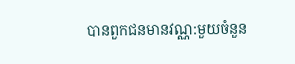បានពួកជនមានវណ្ណ:មួយចំនួន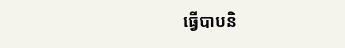ធ្វើបាបនិ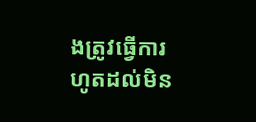ងត្រូវធ្វើការហូតដល់មិន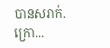បានសរាក់. ក្រោ...